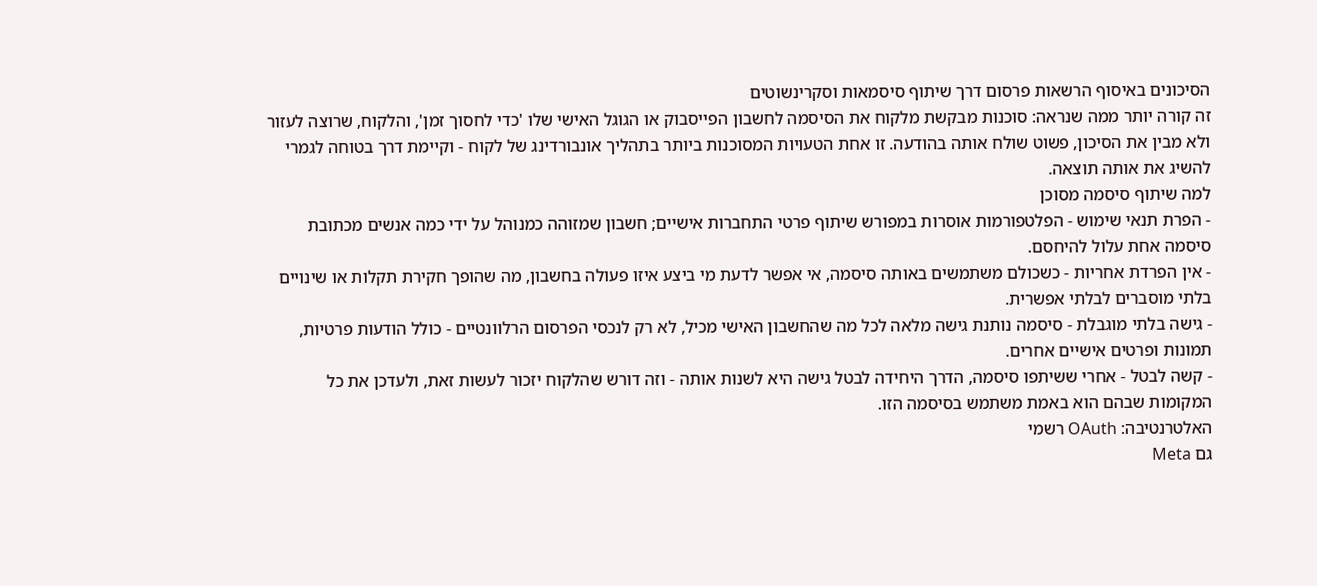הסיכונים באיסוף הרשאות פרסום דרך שיתוף סיסמאות וסקרינשוטים
זה קורה יותר ממה שנראה: סוכנות מבקשת מלקוח את הסיסמה לחשבון הפייסבוק או הגוגל האישי שלו 'כדי לחסוך זמן', והלקוח, שרוצה לעזור ולא מבין את הסיכון, פשוט שולח אותה בהודעה. זו אחת הטעויות המסוכנות ביותר בתהליך אונבורדינג של לקוח - וקיימת דרך בטוחה לגמרי להשיג את אותה תוצאה.
למה שיתוף סיסמה מסוכן
- הפרת תנאי שימוש - הפלטפורמות אוסרות במפורש שיתוף פרטי התחברות אישיים; חשבון שמזוהה כמנוהל על ידי כמה אנשים מכתובת סיסמה אחת עלול להיחסם.
- אין הפרדת אחריות - כשכולם משתמשים באותה סיסמה, אי אפשר לדעת מי ביצע איזו פעולה בחשבון, מה שהופך חקירת תקלות או שינויים בלתי מוסברים לבלתי אפשרית.
- גישה בלתי מוגבלת - סיסמה נותנת גישה מלאה לכל מה שהחשבון האישי מכיל, לא רק לנכסי הפרסום הרלוונטיים - כולל הודעות פרטיות, תמונות ופרטים אישיים אחרים.
- קשה לבטל - אחרי ששיתפו סיסמה, הדרך היחידה לבטל גישה היא לשנות אותה - וזה דורש שהלקוח יזכור לעשות זאת, ולעדכן את כל המקומות שבהם הוא באמת משתמש בסיסמה הזו.
האלטרנטיבה: OAuth רשמי
גם Meta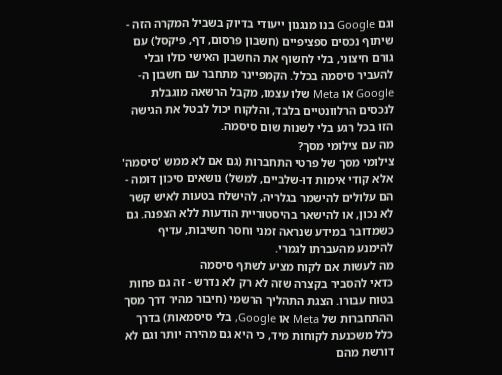וגם Google בנו מנגנון ייעודי בדיוק בשביל המקרה הזה - שיתוף נכסים ספציפיים (חשבון פרסום, דף, פיקסל) עם גורם חיצוני, בלי לחשוף את החשבון האישי כולו ובלי להעביר סיסמה בכלל. הקמפיינר מתחבר עם חשבון ה-Google או Meta שלו עצמו, מקבל הרשאה מוגבלת לנכסים הרלוונטיים בלבד, והלקוח יכול לבטל את הגישה הזו בכל רגע בלי לשנות שום סיסמה.
מה עם צילומי מסך?
צילומי מסך של פרטי התחברות (גם אם לא ממש 'סיסמה' אלא קודי אימות דו-שלביים, למשל) נושאים סיכון דומה - הם עלולים להישמר בגלריה, להישלח בטעות לאיש קשר לא נכון, או להישאר בהיסטוריית הודעות ללא הצפנה. גם כשמדובר במידע שנראה זמני וחסר חשיבות, עדיף להימנע מהעברתו לגמרי.
מה לעשות אם לקוח מציע לשתף סיסמה
כדאי להסביר בקצרה שזה לא רק לא נדרש - זה גם פחות בטוח עבורו. הצגת התהליך הרשמי (חיבור מהיר דרך מסך ההתחברות של Meta או Google, בלי סיסמאות) בדרך כלל משכנעת לקוחות מיד, כי היא גם מהירה יותר וגם לא דורשת מהם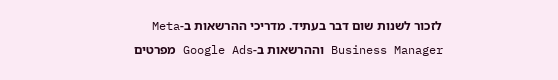לזכור לשנות שום דבר בעתיד. מדריכי ההרשאות ב-Meta Business Manager וההרשאות ב-Google Ads מפרטים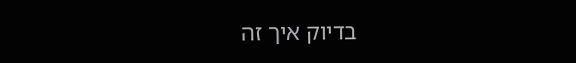בדיוק איך זה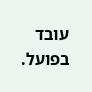עובד בפועל.